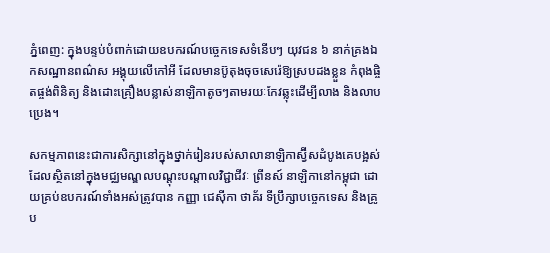ភ្នំពេញ: ក្នុងបន្ទប់បំពាក់ដោយឧបករណ៍បច្ចេកទេសទំនើបៗ យុវជន ៦ នាក់គ្រងឯកសណ្ឋានពណ៌ស អង្គុយលើកៅអី ដែលមានប៊ូតុងចុចសេរ៉េឱ្យស្របដងខ្លួន កំពុងផ្ចិតផ្ចង់ពិនិត្យ និងដោះគ្រឿងបន្លាស់នាឡិកាតូចៗតាមរយៈកែវឆ្លុះដើម្បីលាង និងលាបប្រេង។

សកម្មភាពនេះជាការសិក្សានៅក្នុងថ្នាក់រៀនរបស់សាលានាឡិកាស្វ៊ីសដំបូងគេបង្អស់ដែលស្ថិតនៅក្នុងមជ្ឈមណ្ឌលបណ្ដុះបណ្ដាលវិជ្ជាជីវៈ ព្រីនស៍ នាឡិកានៅកម្ពុជា ដោយគ្រប់ឧបករណ៍ទាំងអស់ត្រូវបាន កញ្ញា ជេស៊ីកា ថាគ័រ ទីប្រឹក្សាបច្ចេកទេស និងគ្រូប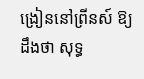ង្រៀននៅព្រីនស៍ ឱ្យដឹងថា សុទ្ធ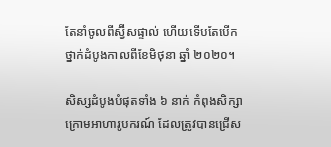តែនាំចូលពីស្វ៊ីសផ្ទាល់ ហើយទើបតែបើកថ្នាក់ដំបូងកាលពីខែមិថុនា ឆ្នាំ ២០២០។

សិស្សដំបូងបំផុតទាំង ៦ នាក់ កំពុងសិក្សាក្រោមអាហារូបករណ៍ ដែលត្រូវបានជ្រើស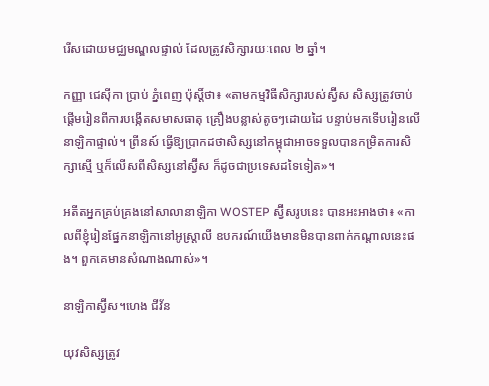រើសដោយមជ្ឈមណ្ឌលផ្ទាល់ ដែលត្រូវសិក្សារយៈពេល ២ ឆ្នាំ។

កញ្ញា ជេស៊ីកា ប្រាប់ ភ្នំពេញ ប៉ុសិ៍្តថា៖ «តាមកម្មវិធីសិក្សារបស់ស្វ៊ីស សិស្សត្រូវចាប់ផ្ដើមរៀនពីការបង្កើតសមាសធាតុ គ្រឿងបន្លាស់តូចៗដោយដៃ បន្ទាប់មកទើបរៀនលើនាឡិកាផ្ទាល់។ ព្រីនស៍ ធ្វើឱ្យប្រាកដថាសិស្សនៅកម្ពុជាអាចទទួលបានកម្រិតការសិក្សាស្មើ ឬក៏លើសពីសិស្សនៅស្វ៊ីស ក៏ដូចជាប្រទេសដទៃទៀត»។

អតីតអ្នកគ្រប់គ្រងនៅសាលានាឡិកា WOSTEP ស្វ៊ីសរូបនេះ បានអះអាងថា៖ «កាលពីខ្ញុំរៀនផ្នែកនាឡិកានៅអូស្ត្រាលី ឧបករណ៍យើងមានមិនបានពាក់កណ្ដាលនេះផង។ ពួកគេមានសំណាងណាស់»។

នាឡិកាស្វ៊ីស។ហេង ជីវ័ន

យុវសិស្សត្រូវ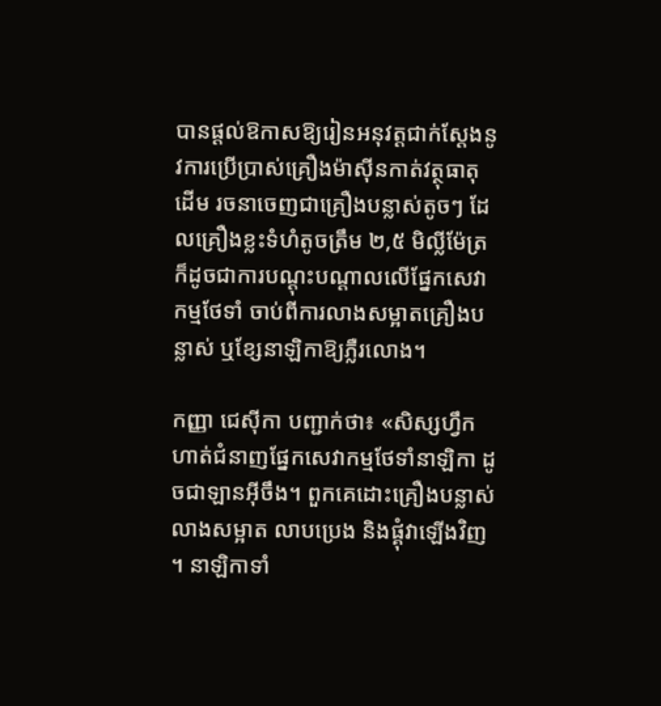បានផ្ដល់ឱកាសឱ្យរៀនអនុវត្ដជាក់ស្ដែងនូវការប្រើប្រាស់គ្រឿងម៉ាស៊ីនកាត់វត្ថុធាតុដើម រចនាចេញជាគ្រឿងបន្លាស់តូចៗ ដែលគ្រឿងខ្លះទំហំតូចត្រឹម ២,៥ មិលី្លម៉ែត្រ ក៏ដូចជាការបណ្ដុះបណ្ដាលលើផ្នែកសេវាកម្មថែទាំ ចាប់ពីការលាងសម្អាតគ្រឿងបន្លាស់ ឬខ្សែនាឡិកាឱ្យភ្លឺរលោង។

កញ្ញា ជេស៊ីកា បញ្ជាក់ថា៖ «សិស្សហ្វឹកហាត់ជំនាញផ្នែកសេវាកម្មថែទាំនាឡិកា ដូចជាឡានអ៊ីចឹង។ ពួកគេដោះគ្រឿងបន្លាស់ លាងសម្អាត លាបប្រេង និងផ្គុំវាឡើងវិញ។ នាឡិកាទាំ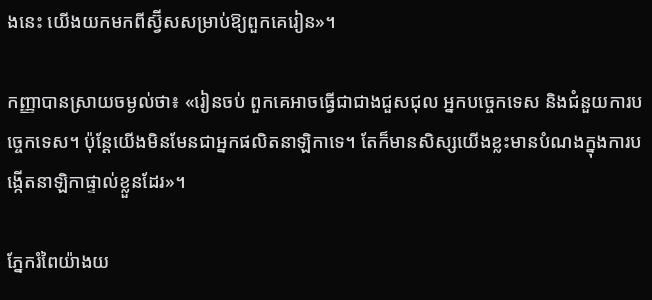ងនេះ យើងយកមកពីស្វ៊ីសសម្រាប់ឱ្យពួកគេរៀន»។

កញ្ញាបានស្រាយចម្ងល់ថា៖ «រៀនចប់ ពួកគេអាចធ្វើជាជាងជួសជុល អ្នកបច្ចេកទេស និងជំនួយការបច្ចេកទេស។ ប៉ុន្ដែយើងមិនមែនជាអ្នកផលិតនាឡិកាទេ។ តែក៏មានសិស្សយើងខ្លះមានបំណងក្នុងការបង្កើតនាឡិកាផ្ទាល់ខ្លួនដែរ»។

ភ្នែករំពៃយ៉ាងយ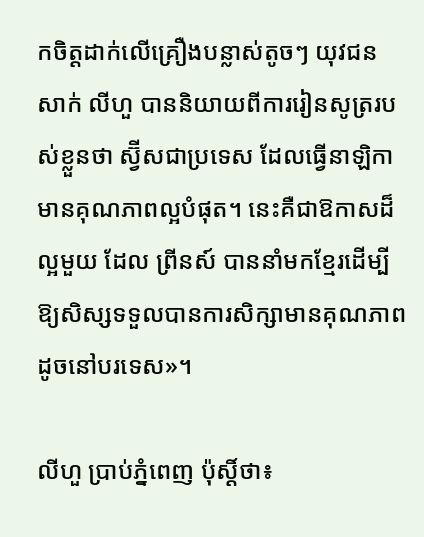កចិត្ដដាក់លើគ្រឿងបន្លាស់តូចៗ យុវជន សាក់ លីហួ បាននិយាយពីការរៀនសូត្ររបស់ខ្លួនថា ស្វ៊ីសជាប្រទេស ដែលធ្វើនាឡិកាមានគុណភាពល្អបំផុត។ នេះគឺជាឱកាសដ៏ល្អមួយ ដែល ព្រីនស៍ បាននាំមកខ្មែរដើម្បីឱ្យសិស្សទទួលបានការសិក្សាមានគុណភាពដូចនៅបរទេស»។

លីហួ ប្រាប់ភ្នំពេញ ប៉ុស្ដិ៍ថា៖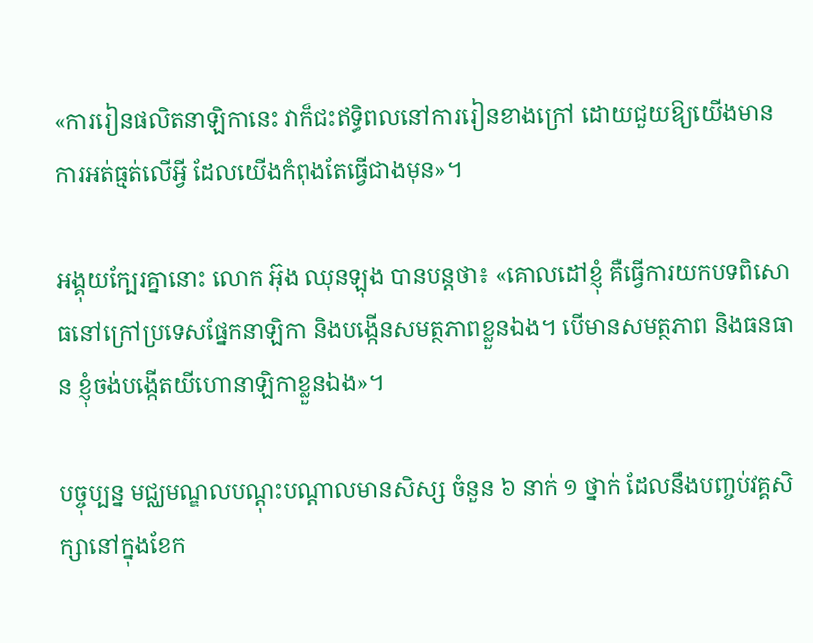«ការរៀនផលិតនាឡិកានេះ វាក៏ជះឥទិ្ធពលនៅការរៀនខាងក្រៅ ដោយជួយឱ្យយើងមានការអត់ធ្មត់លើអ្វី ដែលយើងកំពុងតែធ្វើជាងមុន»។

អង្គុយក្បែរគ្នានោះ លោក អ៊ុង ឈុនឡុង បានបន្តថា៖ «គោលដៅខ្ញុំ គឺធ្វើការយកបទពិសោធនៅក្រៅប្រទេសផ្នែកនាឡិកា និងបង្កើនសមត្ថភាពខ្លួនឯង។ បើមានសមត្ថភាព និងធនធាន ខ្ញុំចង់បង្កើតយីហោនាឡិកាខ្លួនឯង»។

បច្ចុប្បន្ន មជ្ឈមណ្ឌលបណ្ដុះបណ្ដាលមានសិស្ស ចំនួន ៦ នាក់ ១ ថ្នាក់ ដែលនឹងបញ្ចប់វគ្គសិក្សានៅក្នុងខែក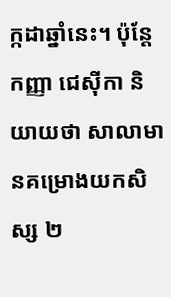ក្កដាឆ្នាំនេះ។ ប៉ុន្តែ កញ្ញា ជេស៊ីកា និយាយថា សាលាមានគម្រោងយកសិស្ស ២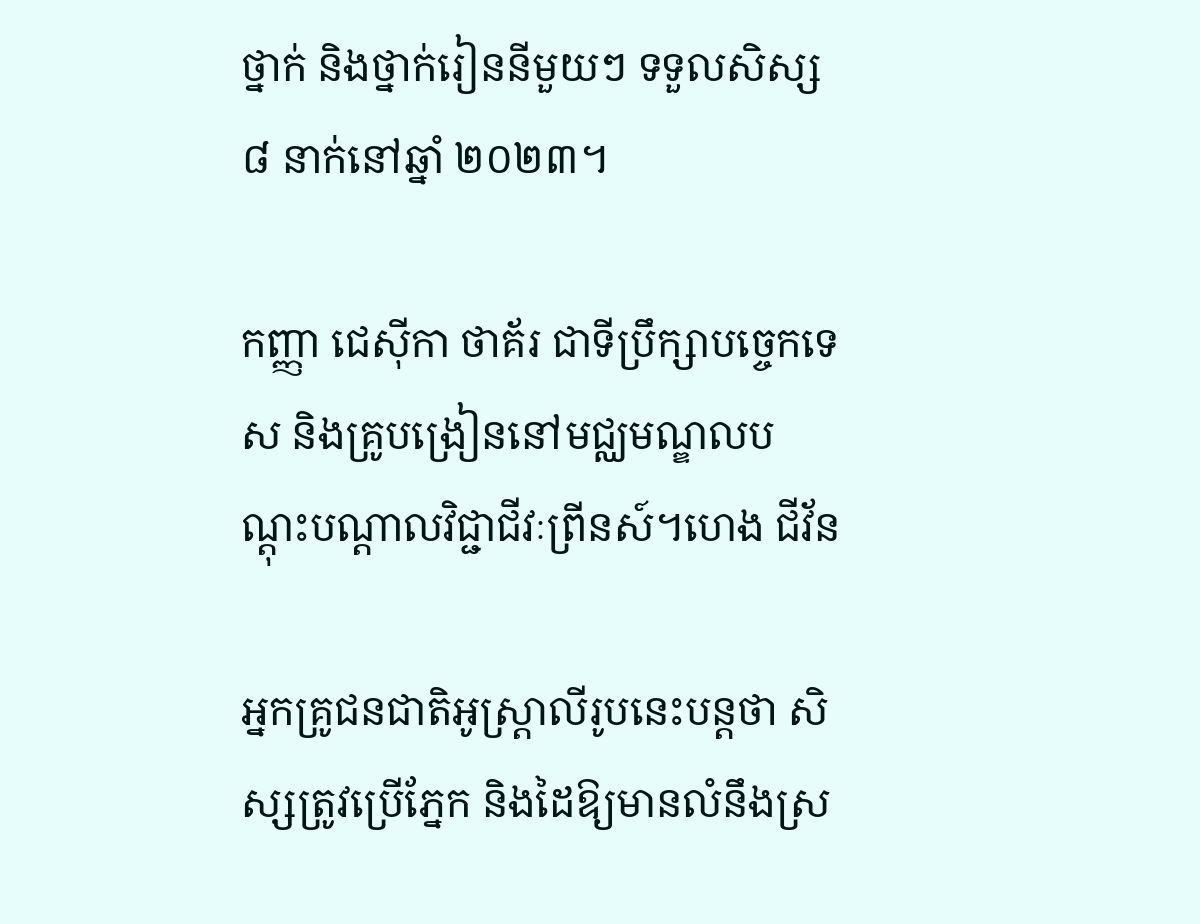ថ្នាក់ និងថ្នាក់រៀននីមួយៗ ទទួលសិស្ស ៨ នាក់នៅឆ្នាំ ២០២៣។

កញ្ញា ជេស៊ីកា ថាគ័រ ជាទីប្រឹក្សាបច្ចេកទេស និងគ្រូបង្រៀននៅមជ្ឈមណ្ឌលបណ្ដុះបណ្ដាលវិជ្ជាជីវៈព្រីនស៍។ហេង ជីវ័ន

អ្នកគ្រូជនជាតិអូស្ត្រាលីរូបនេះបន្ដថា សិស្សត្រូវប្រើភ្នែក និងដៃឱ្យមានលំនឹងស្រ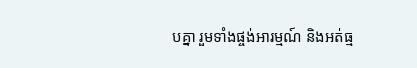បគ្នា រួមទាំងផ្ចង់អារម្មណ៍ និងអត់ធ្ម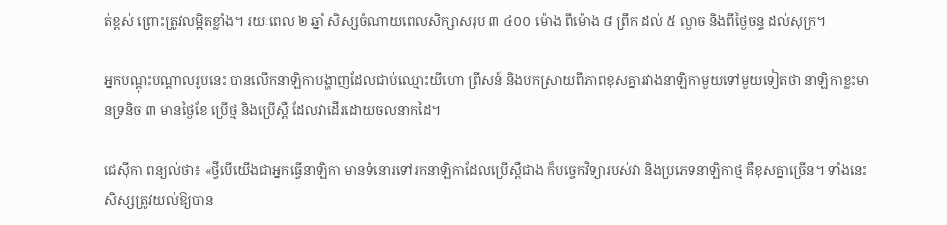ត់ខ្ពស់ ព្រោះត្រូវលម្អិតខ្លាំង។ រយៈពេល ២ ឆ្នាំ សិស្សចំណាយពេលសិក្សាសរុប ៣ ៤០០ ម៉ោង ពីម៉ោង ៨ ព្រឹក ដល់ ៥ ល្ងាច និងពីថ្ងៃចន្ទ ដល់សុក្រ។

អ្នកបណ្ដុះបណ្ដាលរូបនេះ បានលើកនាឡិកាបង្ហាញដែលជាប់ឈ្មោះយីហោ ព្រីសន៍ និងបកស្រាយពីភាពខុសគ្នារវាងនាឡិកាមួយទៅមួយទៀតថា នាឡិកាខ្លះមានទ្រនិច ៣ មានថ្ងៃខែ ប្រើថ្ម និងប្រើស្ពឺ ដែលវាដើរដោយចលនាកដៃ។

ជេស៊ីកា ពន្យល់ថា៖ «ថ្វីបើយើងជាអ្នកធ្វើនាឡិកា មានទំនោរទៅរកនាឡិកាដែលប្រើស្ពឺជាង ក៏បច្ចេកវិទ្យារបស់វា និងប្រភេទនាឡិកាថ្ម គឺខុសគ្នាច្រើន។ ទាំងនេះ សិស្សត្រូវយល់ឱ្យបាន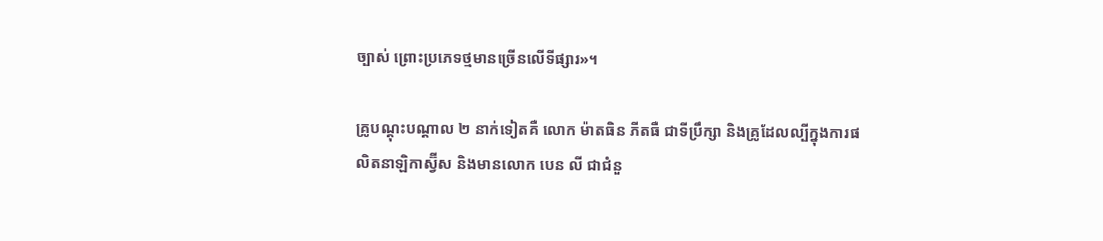ច្បាស់ ព្រោះប្រភេទថ្មមានច្រើនលើទីផ្សារ»។

គ្រូបណ្ដុះបណ្ដាល ២ នាក់ទៀតគឺ លោក ម៉ាតធិន ភីតធឺ ជាទីប្រឹក្សា និងគ្រូដែលល្បីក្នុងការផលិតនាឡិកាស្វ៊ីស និងមានលោក បេន លី ជាជំនួ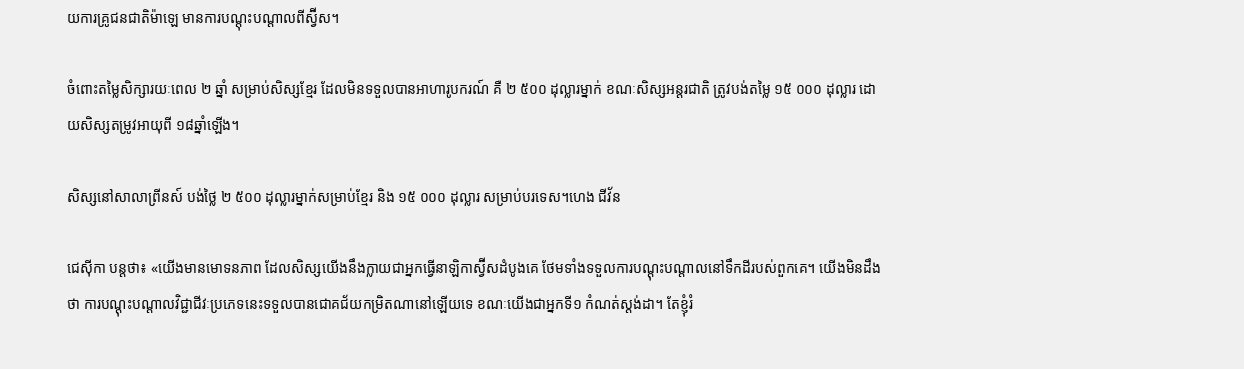យការគ្រូជនជាតិម៉ាឡេ មានការបណ្ដុះបណ្ដាលពីស្វ៊ីស។

ចំពោះតម្លៃសិក្សារយៈពេល ២ ឆ្នាំ សម្រាប់សិស្សខ្មែរ ដែលមិនទទួលបានអាហារូបករណ៍ គឺ ២ ៥០០ ដុល្លារម្នាក់ ខណៈសិស្សអន្តរជាតិ ត្រូវបង់តម្លៃ ១៥ ០០០ ដុល្លារ ដោយសិស្សតម្រូវអាយុពី ១៨ឆ្នាំឡើង។

សិស្សនៅសាលាព្រីនស៍ បង់ថ្លៃ ២ ៥០០ ដុល្លារម្នាក់សម្រាប់ខ្មែរ និង ១៥ ០០០ ដុល្លារ សម្រាប់បរទេស។ហេង ជីវ័ន

ជេស៊ីកា បន្ដថា៖ «យើងមានមោទនភាព ដែលសិស្សយើងនឹងក្លាយជាអ្នកធ្វើនាឡិកាស្វ៊ីសដំបូងគេ ថែមទាំងទទួលការបណ្តុះបណ្តាលនៅទឹកដីរបស់ពួកគេ។ យើងមិនដឹងថា ការបណ្ដុះបណ្ដាលវិជ្ជាជីវៈប្រភេទនេះទទួលបានជោគជ័យកម្រិតណានៅឡើយទេ ខណៈយើងជាអ្នកទី១ កំណត់ស្តង់ដា។ តែខ្ញុំរំ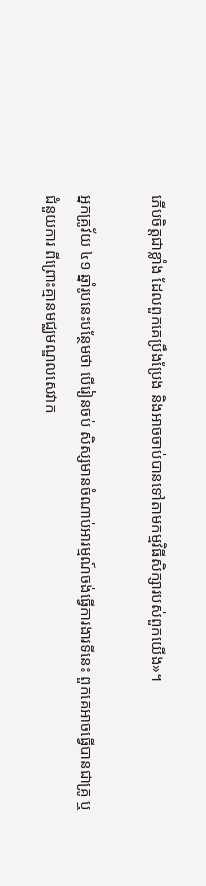ភើបចិត្តជាខ្លាំង ដែលពួកគេប្រឹងប្រែង និងអាចចាប់បានទៅតាមកម្មវិធីសិក្សារបស់ពួកយើង»។

អ្នកគ្រូវ័យ ៤១ ឆ្នាំរូបនេះបន្ថែមថា បើរៀនចប់ សិស្សមានចំណាប់អារម្មណ៍ចង់ធ្វើការងារទីនេះ ពួកគេអាចធ្វើបានជាគ្រូ ឬជំនួយការ ពីព្រោះគ្មានមជ្ឈមណ្ឌលសេវាក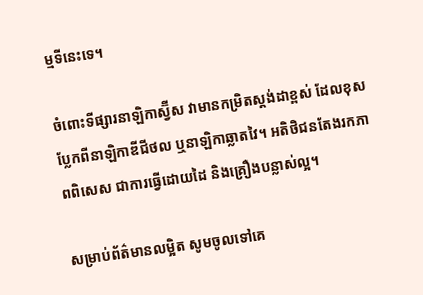ម្មទីនេះទេ។

ចំពោះទីផ្សារនាឡិកាស្វ៊ីស វាមានកម្រិតស្ដង់ដាខ្ពស់ ដែលខុសប្លែកពីនាឡិកាឌីជីថល ឬនាឡិកាឆ្លាតវៃ។ អតិថិជនតែងរកភាពពិសេស ជាការធ្វើដោយដៃ និងគ្រឿងបន្លាស់ល្អ។

សម្រាប់ព័ត៌មានលម្អិត សូមចូលទៅគេ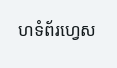ហទំព័រហ្វេស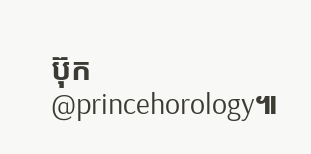ប៊ុក @princehorology៕